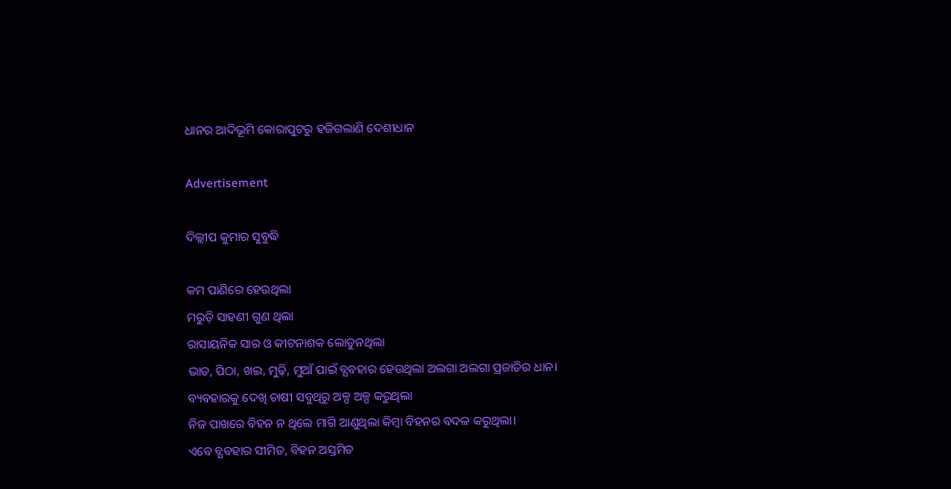ଧାନର ଆଦିଭୂମି କୋରାପୁଟରୁ ହଜିଗଲାଣି ଦେଶୀଧାନ

Advertisement

ଦିଲ୍ଲୀପ କୁମାର ସୁବୁଦ୍ଧି

କମ ପାଣିରେ ହେଉଥିଲା
ମରୁଡ଼ି ସାହଣୀ ଗୁଣ ଥିଲା
ରାସାୟନିକ ସାର ଓ କୀଟନାଶକ ଲୋଡୁନଥିଲା
ଭାତ, ପିଠା, ଖଇ, ମୁଢ଼ି, ମୁଆଁ ପାଇଁ ବ୍ଯବହାର ହେଉଥିଲା ଅଲଗା ଅଲଗା ପ୍ରଜାତିର ଧାନ।
ବ୍ୟବହାରକୁ ଦେଖି ଚାଷୀ ସବୁଥିରୁ ଅଳ୍ପ ଅଳ୍ପ କରୁଥିଲା
ନିଜ ପାଖରେ ବିହନ ନ ଥିଲେ ମାଗି ଆଣୁଥିଲା କିମ୍ଵା ବିହନର ବଦଳ କରୁଥିଲା।
ଏବେ ବ୍ଯବହାର ସୀମିତ, ବିହନ ଅସ୍ତମିତ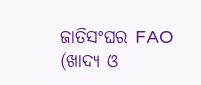ଜାତିସଂଘର FAO (ଖାଦ୍ୟ ଓ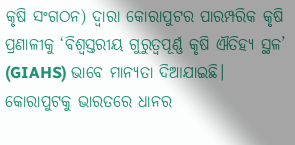କୃଷି ସଂଗଠନ) ଦ୍ୱାରା କୋରାପୁଟର ପାରମ୍ପରିକ କୃଷି ପ୍ରଣାଳୀକୁ ‘ବିଶ୍ୱସ୍ତରୀୟ ଗୁରୁତ୍ୱପୂର୍ଣ୍ଣ କୃଷି ଐତିହ୍ୟ ସ୍ଥଳ’ (GIAHS) ଭାବେ ମାନ୍ୟତା ଦିଆଯାଇଛି। କୋରାପୁଟକୁ ଭାରତରେ ଧାନର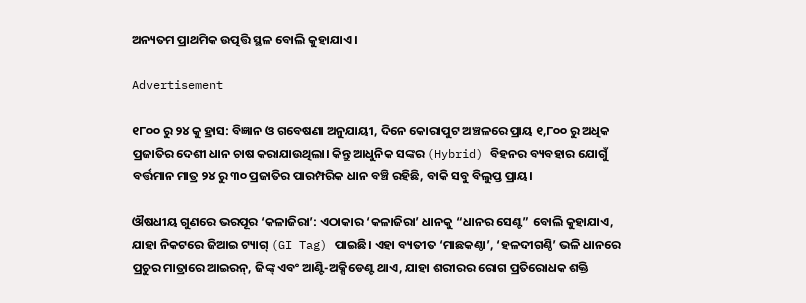ଅନ୍ୟତମ ପ୍ରାଥମିକ ଉତ୍ପତ୍ତି ସ୍ଥଳ ବୋଲି କୁହାଯାଏ ।

Advertisement

୧୮୦୦ ରୁ ୨୪ କୁ ହ୍ରାସ: ବିଜ୍ଞାନ ଓ ଗବେଷଣା ଅନୁଯାୟୀ, ଦିନେ କୋରାପୁଟ ଅଞ୍ଚଳରେ ପ୍ରାୟ ୧,୮୦୦ ରୁ ଅଧିକ ପ୍ରଜାତିର ଦେଶୀ ଧାନ ଚାଷ କରାଯାଉଥିଲା। କିନ୍ତୁ ଆଧୁନିକ ସଙ୍କର (Hybrid) ବିହନର ବ୍ୟବହାର ଯୋଗୁଁ ବର୍ତ୍ତମାନ ମାତ୍ର ୨୪ ରୁ ୩୦ ପ୍ରଜାତିର ପାରମ୍ପରିକ ଧାନ ବଞ୍ଚି ରହିଛି, ବାକି ସବୁ ବିଲୁପ୍ତ ପ୍ରାୟ।

ଔଷଧୀୟ ଗୁଣରେ ଭରପୂର ‘କଳାଜିରା’: ଏଠାକାର ‘କଳାଜିରା’ ଧାନକୁ “ଧାନର ସେଣ୍ଟ” ବୋଲି କୁହାଯାଏ, ଯାହା ନିକଟରେ ଜିଆଇ ଟ୍ୟାଗ୍ (GI Tag) ପାଇଛି। ଏହା ବ୍ୟତୀତ ‘ମାଛକଣ୍ଠା’, ‘ହଳଦୀଗଣ୍ଠି’ ଭଳି ଧାନରେ ପ୍ରଚୁର ମାତ୍ରାରେ ଆଇରନ୍, ଜିଙ୍କ୍ ଏବଂ ଆଣ୍ଟି-ଅକ୍ସିଡେଣ୍ଟ ଥାଏ, ଯାହା ଶରୀରର ରୋଗ ପ୍ରତିରୋଧକ ଶକ୍ତି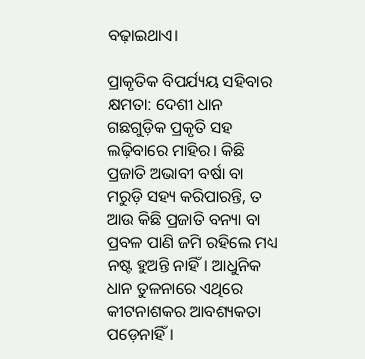ବଢ଼ାଇଥାଏ।

ପ୍ରାକୃତିକ ବିପର୍ଯ୍ୟୟ ସହିବାର କ୍ଷମତା: ଦେଶୀ ଧାନ ଗଛଗୁଡ଼ିକ ପ୍ରକୃତି ସହ ଲଢ଼ିବାରେ ମାହିର। କିଛି ପ୍ରଜାତି ଅଭାବୀ ବର୍ଷା ବା ମରୁଡ଼ି ସହ୍ୟ କରିପାରନ୍ତି, ତ ଆଉ କିଛି ପ୍ରଜାତି ବନ୍ୟା ବା ପ୍ରବଳ ପାଣି ଜମି ରହିଲେ ମଧ୍ୟ ନଷ୍ଟ ହୁଅନ୍ତି ନାହିଁ। ଆଧୁନିକ ଧାନ ତୁଳନାରେ ଏଥିରେ କୀଟନାଶକର ଆବଶ୍ୟକତା ପଡ଼େନାହିଁ।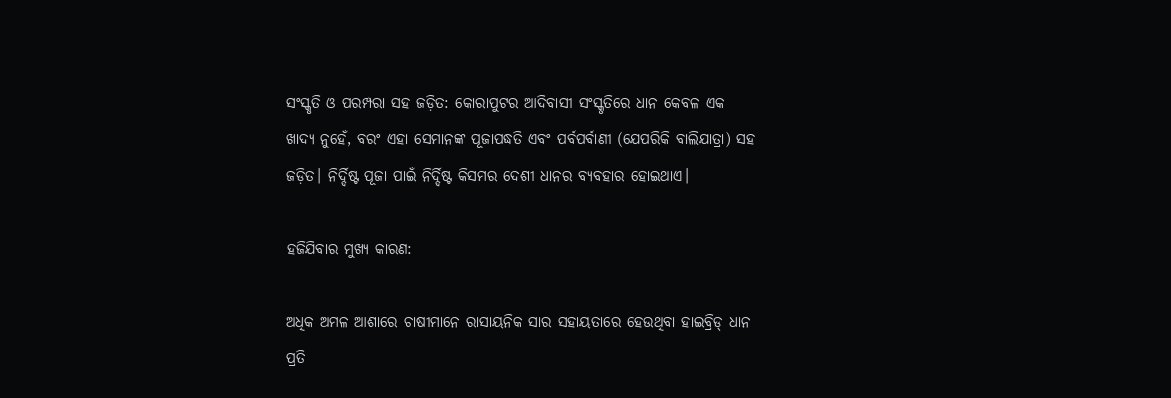ସଂସ୍କୃତି ଓ ପରମ୍ପରା ସହ ଜଡ଼ିତ: କୋରାପୁଟର ଆଦିବାସୀ ସଂସ୍କୃତିରେ ଧାନ କେବଳ ଏକ ଖାଦ୍ୟ ନୁହେଁ, ବରଂ ଏହା ସେମାନଙ୍କ ପୂଜାପଦ୍ଧତି ଏବଂ ପର୍ବପର୍ବାଣୀ (ଯେପରିକି ବାଲିଯାତ୍ରା) ସହ ଜଡ଼ିତ। ନିର୍ଦ୍ଦିଷ୍ଟ ପୂଜା ପାଇଁ ନିର୍ଦ୍ଦିଷ୍ଟ କିସମର ଦେଶୀ ଧାନର ବ୍ୟବହାର ହୋଇଥାଏ।

ହଜିଯିବାର ମୁଖ୍ୟ କାରଣ:

ଅଧିକ ଅମଳ ଆଶାରେ ଚାଷୀମାନେ ରାସାୟନିକ ସାର ସହାୟତାରେ ହେଉଥିବା ହାଇବ୍ରିଡ୍ ଧାନ ପ୍ରତି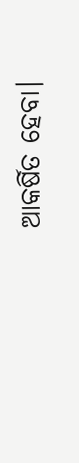ଆକର୍ଷିତ ହେବା।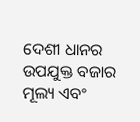ଦେଶୀ ଧାନର ଉପଯୁକ୍ତ ବଜାର ମୂଲ୍ୟ ଏବଂ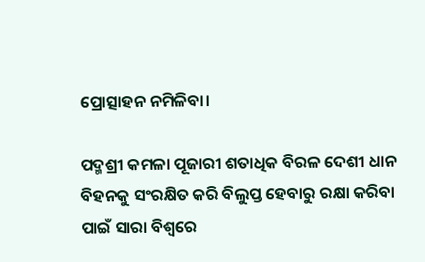ପ୍ରୋତ୍ସାହନ ନମିଳିବା।

ପଦ୍ମଶ୍ରୀ କମଳା ପୂଜାରୀ ଶତାଧିକ ବିରଳ ଦେଶୀ ଧାନ ବିହନକୁ ସଂରକ୍ଷିତ କରି ବିଲୁପ୍ତ ହେବାରୁ ରକ୍ଷା କରିବା ପାଇଁ ସାରା ବିଶ୍ୱରେ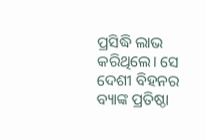ପ୍ରସିଦ୍ଧି ଲାଭ କରିଥିଲେ। ସେ ଦେଶୀ ବିହନର ବ୍ୟାଙ୍କ ପ୍ରତିଷ୍ଠା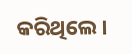କରିଥିଲେ।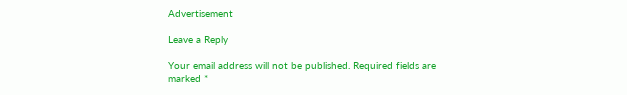Advertisement

Leave a Reply

Your email address will not be published. Required fields are marked *